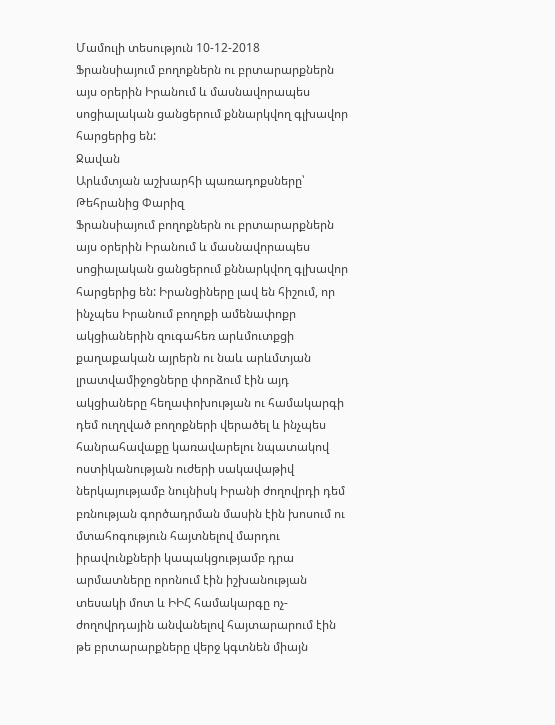Մամուլի տեսություն 10-12-2018
Ֆրանսիայում բողոքներն ու բրտարարքներն այս օրերին Իրանում և մասնավորապես սոցիալական ցանցերում քննարկվող գլխավոր հարցերից են:
Ջավան
Արևմտյան աշխարհի պառադոքսները՝ Թեհրանից Փարիզ
Ֆրանսիայում բողոքներն ու բրտարարքներն այս օրերին Իրանում և մասնավորապես սոցիալական ցանցերում քննարկվող գլխավոր հարցերից են: Իրանցիները լավ են հիշում, որ ինչպես Իրանում բողոքի ամենափոքր ակցիաներին զուգահեռ արևմուտքցի քաղաքական այրերն ու նաև արևմտյան լրատվամիջոցները փորձում էին այդ ակցիաները հեղափոխության ու համակարգի դեմ ուղղված բողոքների վերածել և ինչպես հանրահավաքը կառավարելու նպատակով ոստիկանության ուժերի սակավաթիվ ներկայությամբ նույնիսկ Իրանի ժողովրդի դեմ բռնության գործադրման մասին էին խոսում ու մտահոգություն հայտնելով մարդու իրավունքների կապակցությամբ դրա արմատները որոնում էին իշխանության տեսակի մոտ և ԻԻՀ համակարգը ոչ-ժողովրդային անվանելով հայտարարում էին թե բրտարարքները վերջ կգտնեն միայն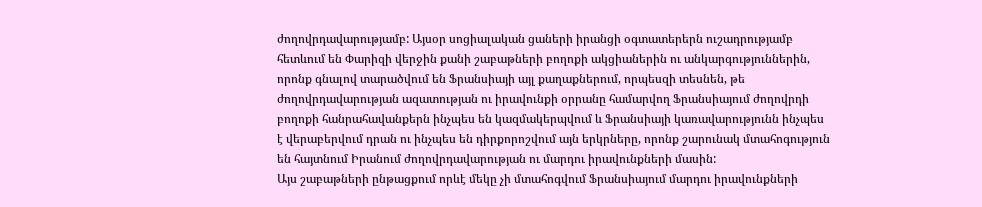ժողովրդավարությամբ: Այսօր սոցիալական ցաների իրանցի օգտատերերն ուշադրությամբ հետևում են Փարիզի վերջին քանի շաբաթների բողոքի ակցիաներին ու անկարգություններին, որոնք գնալով տարածվում են Ֆրանսիայի այլ քաղաքներում, որպեսզի տեսնեն, թե ժողովրդավարության ազատության ու իրավունքի օրրանը համարվող Ֆրանսիայում ժողովրդի բողոքի հանրահավանքերն ինչպես են կազմակերպվում և Ֆրանսիայի կառավարությունն ինչպես է վերաբերվում դրան ու ինչպես են դիրքորոշվում այն երկրները, որոնք շարունակ մտահոգություն են հայտնում Իրանում ժողովրդավարության ու մարդու իրավունքների մասին:
Այս շաբաթների ընթացքում որևէ մեկը չի մտահոգվում Ֆրանսիայում մարդու իրավունքների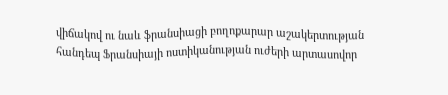վիճակով ու նաև ֆրանսիացի բողոքարար աշակերտության հանդեպ Ֆրանսիայի ոստիկանության ուժերի արտասովոր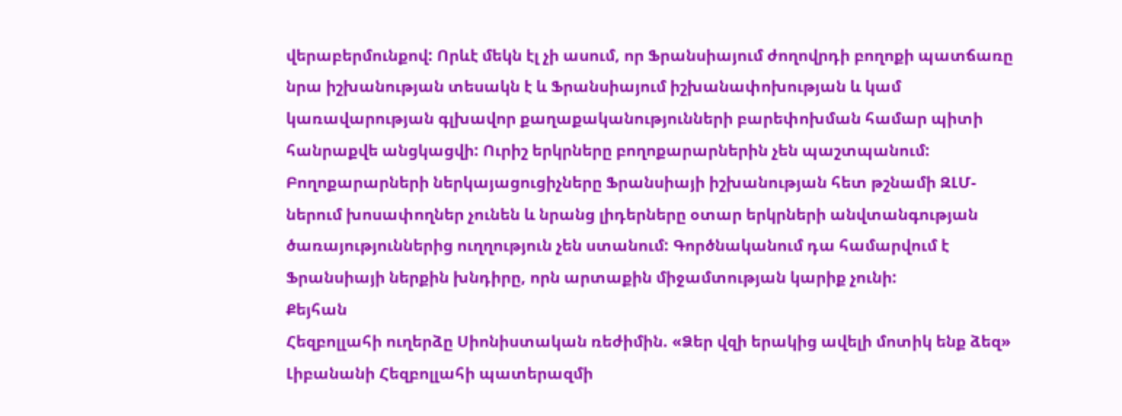վերաբերմունքով: Որևէ մեկն էլ չի ասում, որ Ֆրանսիայում ժողովրդի բողոքի պատճառը նրա իշխանության տեսակն է և Ֆրանսիայում իշխանափոխության և կամ կառավարության գլխավոր քաղաքականությունների բարեփոխման համար պիտի հանրաքվե անցկացվի: Ուրիշ երկրները բողոքարարներին չեն պաշտպանում: Բողոքարարների ներկայացուցիչները Ֆրանսիայի իշխանության հետ թշնամի ԶԼՄ-ներում խոսափողներ չունեն և նրանց լիդերները օտար երկրների անվտանգության ծառայություններից ուղղություն չեն ստանում: Գործնականում դա համարվում է Ֆրանսիայի ներքին խնդիրը, որն արտաքին միջամտության կարիք չունի:
Քեյհան
Հեզբոլլահի ուղերձը Սիոնիստական ռեժիմին. «Ձեր վզի երակից ավելի մոտիկ ենք ձեզ»
Լիբանանի Հեզբոլլահի պատերազմի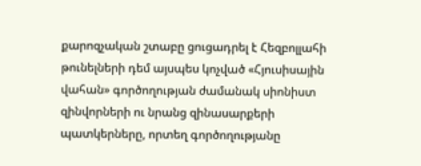քարոզչական շտաբը ցուցադրել է Հեզբոլլահի թունելների դեմ այսպես կոչված «Հյուսիսային վահան» գործողության ժամանակ սիոնիստ զինվորների ու նրանց զինասարքերի պատկերները, որտեղ գործողությանը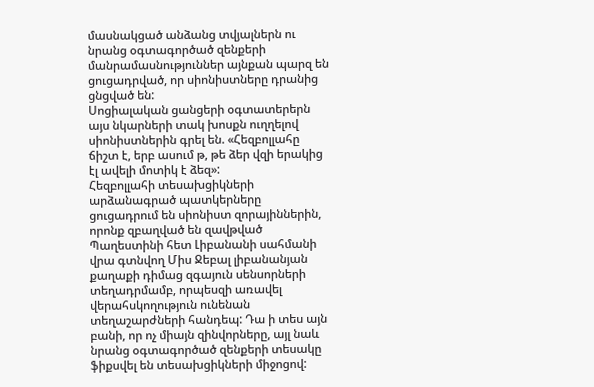մասնակցած անձանց տվյալներն ու նրանց օգտագործած զենքերի մանրամասնություններ այնքան պարզ են ցուցադրված, որ սիոնիստները դրանից ցնցված են:
Սոցիալական ցանցերի օգտատերերն այս նկարների տակ խոսքն ուղղելով սիոնիստներին գրել են. «Հեզբոլլահը ճիշտ է, երբ ասում թ, թե ձեր վզի երակից էլ ավելի մոտիկ է ձեզ»:
Հեզբոլլահի տեսախցիկների արձանագրած պատկերները ցուցադրում են սիոնիստ զորայիններին, որոնք զբաղված են զավթված Պաղեստինի հետ Լիբանանի սահմանի վրա գտնվող Միս Ջեբալ լիբանանյան քաղաքի դիմաց զգայուն սենսորների տեղադրմամբ, որպեսզի առավել վերահսկողություն ունենան տեղաշարժների հանդեպ: Դա ի տես այն բանի, որ ոչ միայն զինվորները, այլ նաև նրանց օգտագործած զենքերի տեսակը ֆիքսվել են տեսախցիկների միջոցով: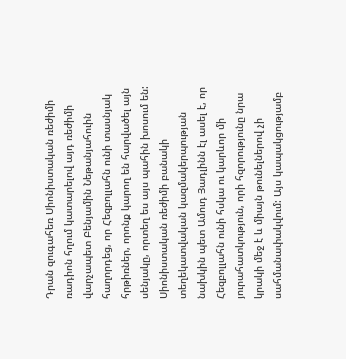Դրան զուգահեռ Սիոնիստական ռեժիմի ռադիոն հղում կատարելով այդ ռեժիմի վարչապետ Բենյամին Նեթանյահուին հաղորդեց, որ Հեզբոլլահն ունի տասնյակ հրթիռներ, որոնք կարող են հարվածել այն սենյակը, որտեղ ես այս պահին խոսում են: Սիոնիստական ռեժիմի բանակի տեղեկատվական կազմակերպության նախկին պետ Ամուդ Յադլինն էլ ասել է, որ Հեզբոլլահն ունի հսկա ու կարևոր մի յուրահատկություն, որի հզորությունը նրա կրակի մեջ է և միայն թունելներով չի սահմանափակվում: Այս կապակցությամբ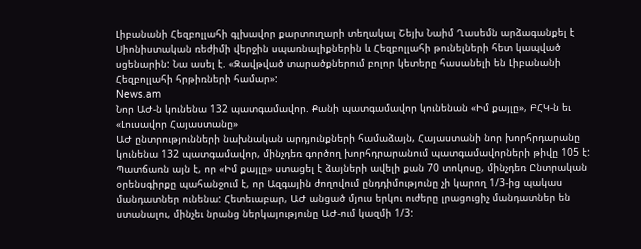Լիբանանի Հեզբոլլահի գլխավոր քարտուղարի տեղակալ Շեյխ Նաիմ Ղասեմն արձագանքել է Սիոնիստական ռեժիմի վերջին սպառնալիքներին և Հեզբոլլահի թունելների հետ կապված սցենարին: Նա ասել է. «Զավթված տարածքներում բոլոր կետերը հասանելի են Լիբանանի Հեզբոլլահի հրթիռների համար»:
News.am
Նոր ԱԺ-ն կունենա 132 պատգամավոր. Քանի պատգամավոր կունենան «Իմ քայլը», ԲՀԿ-ն եւ «Լուսավոր Հայաստանը»
ԱԺ ընտրությունների նախնական արդյունքների համաձայն, Հայաստանի նոր խորհրդարանը կունենա 132 պատգամավոր, մինչդեռ գործող խորհդրարանում պատգամավորների թիվը 105 է:
Պատճառն այն է, որ «Իմ քայլը» ստացել է ձայների ավելի քան 70 տոկոսը, մինչդեռ Ընտրական օրենսգիրքը պահանջում է, որ Ազգային ժողովում ընդդիմությունը չի կարող 1/3-ից պակաս մանդատներ ունենա: Հետեւաբար, ԱԺ անցած մյուս երկու ուժերը լրացուցիչ մանդատներ են ստանալու, մինչեւ նրանց ներկայությունը ԱԺ-ում կազմի 1/3: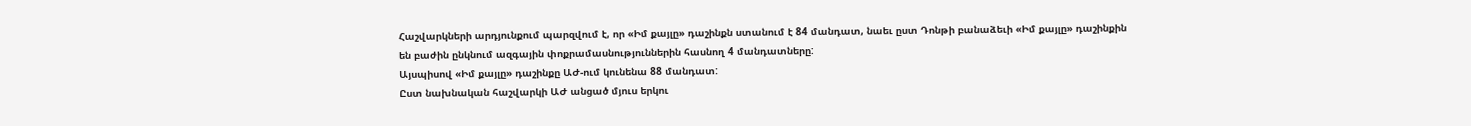Հաշվարկների արդյունքում պարզվում է, որ «Իմ քայլը» դաշինքն ստանում է 84 մանդատ, նաեւ ըստ Դոնթի բանաձեւի «Իմ քայլը» դաշինքին են բաժին ընկնում ազգային փոքրամասնություններին հասնող 4 մանդատները:
Այսպիսով «Իմ քայլը» դաշինքը ԱԺ-ում կունենա 88 մանդատ:
Ըստ նախնական հաշվարկի ԱԺ անցած մյուս երկու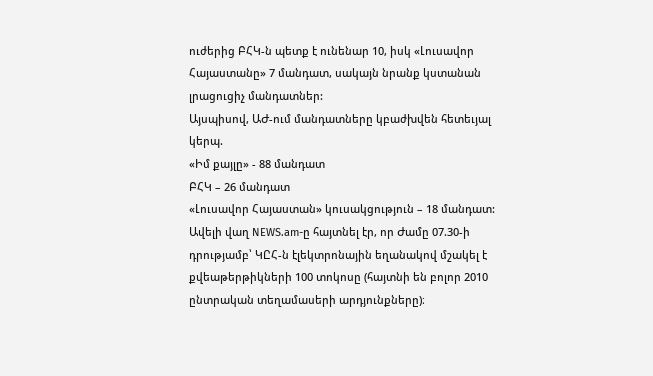ուժերից ԲՀԿ-ն պետք է ունենար 10, իսկ «Լուսավոր Հայաստանը» 7 մանդատ, սակայն նրանք կստանան լրացուցիչ մանդատներ:
Այսպիսով, ԱԺ-ում մանդատները կբաժխվեն հետեւյալ կերպ.
«Իմ քայլը» - 88 մանդատ
ԲՀԿ – 26 մանդատ
«Լուսավոր Հայաստան» կուսակցություն – 18 մանդատ:
Ավելի վաղ NEWS.am-ը հայտնել էր, որ Ժամը 07.30-ի դրությամբ՝ ԿԸՀ-ն էլեկտրոնային եղանակով մշակել է քվեաթերթիկների 100 տոկոսը (հայտնի են բոլոր 2010 ընտրական տեղամասերի արդյունքները)։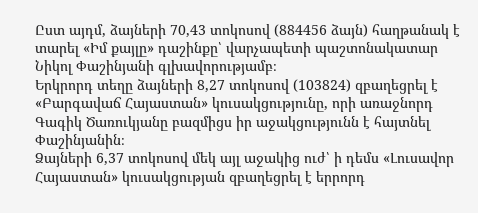Ըստ այդմ, ձայների 70,43 տոկոսով (884456 ձայն) հաղթանակ է տարել «Իմ քայլը» դաշինքը՝ վարչապետի պաշտոնակատար Նիկոլ Փաշինյանի գլխավորությամբ։
Երկրորդ տեղը ձայների 8,27 տոկոսով (103824) զբաղեցրել է «Բարգավաճ Հայաստան» կուսակցությունը, որի առաջնորդ Գագիկ Ծառուկյանը բազմիցս իր աջակցությունն է հայտնել Փաշինյանին։
Ձայների 6,37 տոկոսով մեկ այլ աջակից ուժ՝ ի դեմս «Լուսավոր Հայաստան» կուսակցության զբաղեցրել է երրորդ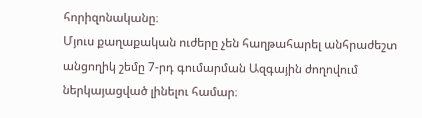հորիզոնականը։
Մյուս քաղաքական ուժերը չեն հաղթահարել անհրաժեշտ անցողիկ շեմը 7-րդ գումարման Ազգային ժողովում ներկայացված լինելու համար։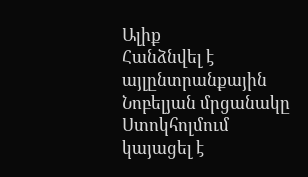Ալիք
Հանձնվել է այլընտրանքային Նոբելյան մրցանակը
Ստոկհոլմում կայացել է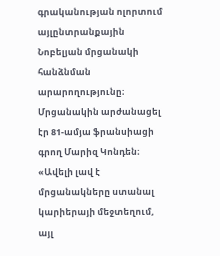գրականության ոլորտում այլընտրանքային Նոբելյան մրցանակի հանձնման արարողությունը։ Մրցանակին արժանացել էր 81-ամյա ֆրանսիացի գրող Մարիզ Կոնդեն։
«Ավելի լավ է մրցանակները ստանալ կարիերայի մեջտեղում, այլ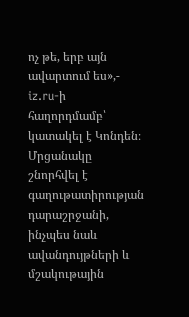ոչ թե, երբ այն ավարտում ես»,- iz.ru-ի հաղորդմամբ՝ կատակել է Կոնդեն։
Մրցանակը շնորհվել է գաղութատիրության դարաշրջանի, ինչպես նաև ավանդույթների և մշակութային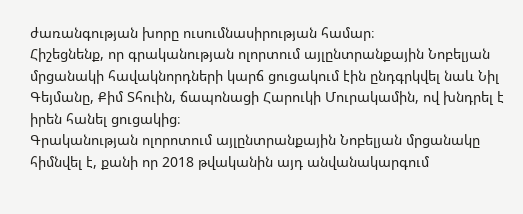ժառանգության խորը ուսումնասիրության համար։
Հիշեցնենք, որ գրականության ոլորտում այլընտրանքային Նոբելյան մրցանակի հավակնորդների կարճ ցուցակում էին ընդգրկվել նաև Նիլ Գեյմանը, Քիմ Տհուին, ճապոնացի Հարուկի Մուրակամին, ով խնդրել է իրեն հանել ցուցակից։
Գրականության ոլորոտում այլընտրանքային Նոբելյան մրցանակը հիմնվել է, քանի որ 2018 թվականին այդ անվանակարգում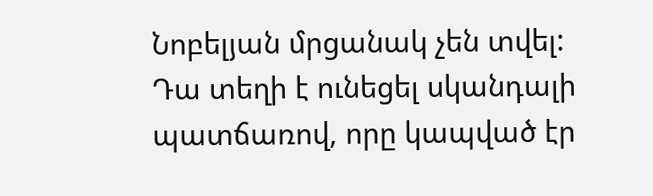Նոբելյան մրցանակ չեն տվել: Դա տեղի է ունեցել սկանդալի պատճառով, որը կապված էր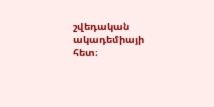շվեդական ակադեմիայի հետ։